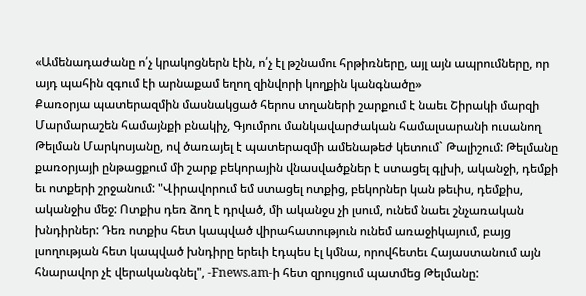«Ամենադաժանը ո՛չ կրակոցներն էին, ո՛չ էլ թշնամու հրթիռները, այլ այն ապրումները, որ այդ պահին զգում էի արնաքամ եղող զինվորի կողքին կանգնածը»
Քառօրյա պատերազմին մասնակցած հերոս տղաների շարքում է նաեւ Շիրակի մարզի Մարմարաշեն համայնքի բնակիչ, Գյումրու մանկավարժական համալսարանի ուսանող Թելման Մարկոսյանը, ով ծառայել է պատերազմի ամենաթեժ կետում` Թալիշում: Թելմանը քառօրյայի ընթացքում մի շարք բեկորային վնասվածքներ է ստացել գլխի, ականջի, դեմքի եւ ոտքերի շրջանում: "Վիրավորում եմ ստացել ոտքից, բեկորներ կան թեւիս, դեմքիս, ականջիս մեջ: Ոտքիս դեռ ձող է դրված, մի ականջս չի լսում, ունեմ նաեւ շնչառական խնդիրներ: Դեռ ոտքիս հետ կապված վիրահատություն ունեմ առաջիկայում, բայց լսողության հետ կապված խնդիրը երեւի էդպես էլ կմնա, որովհետեւ Հայաստանում այն հնարավոր չէ վերականգնել", -Fnews.am-ի հետ զրույցում պատմեց Թելմանը: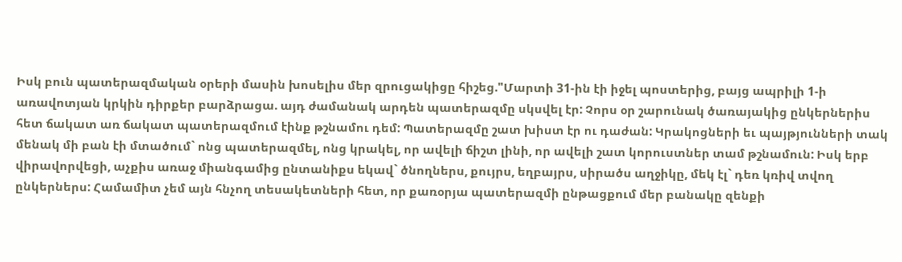Իսկ բուն պատերազմական օրերի մասին խոսելիս մեր զրուցակիցը հիշեց."Մարտի 31-ին էի իջել պոստերից, բայց ապրիլի 1-ի առավոտյան կրկին դիրքեր բարձրացա. այդ ժամանակ արդեն պատերազմը սկսվել էր: Չորս օր շարունակ ծառայակից ընկերներիս հետ ճակատ առ ճակատ պատերազմում էինք թշնամու դեմ: Պատերազմը շատ խիստ էր ու դաժան: Կրակոցների եւ պայթյունների տակ մենակ մի բան էի մտածում` ոնց պատերազմել, ոնց կրակել, որ ավելի ճիշտ լինի, որ ավելի շատ կորուստներ տամ թշնամուն: Իսկ երբ վիրավորվեցի, աչքիս առաջ միանգամից ընտանիքս եկավ` ծնողներս, քույրս, եղբայրս, սիրածս աղջիկը, մեկ էլ` դեռ կռիվ տվող ընկերներս: Համամիտ չեմ այն հնչող տեսակետների հետ, որ քառօրյա պատերազմի ընթացքում մեր բանակը զենքի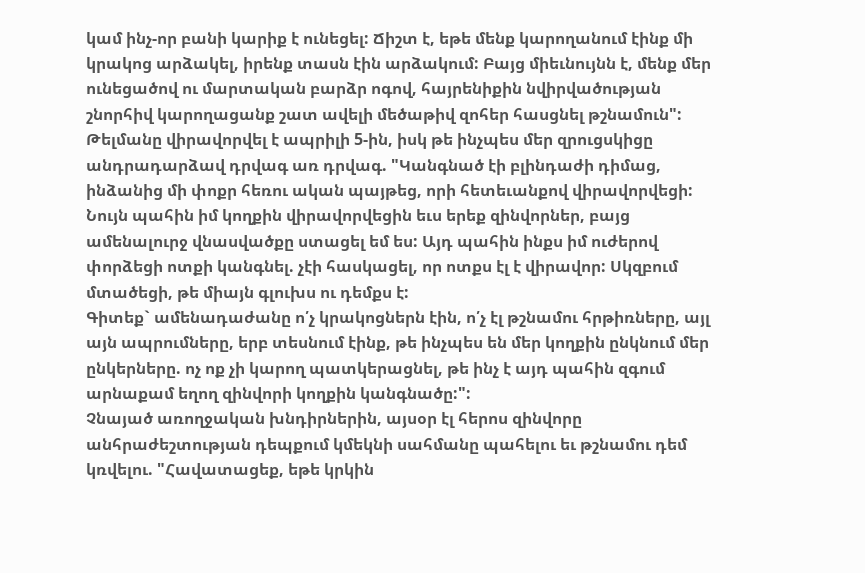կամ ինչ-որ բանի կարիք է ունեցել: Ճիշտ է, եթե մենք կարողանում էինք մի կրակոց արձակել, իրենք տասն էին արձակում: Բայց միեւնույնն է, մենք մեր ունեցածով ու մարտական բարձր ոգով, հայրենիքին նվիրվածության շնորհիվ կարողացանք շատ ավելի մեծաթիվ զոհեր հասցնել թշնամուն":
Թելմանը վիրավորվել է ապրիլի 5-ին, իսկ թե ինչպես մեր զրուցսկիցը անդրադարձավ դրվագ առ դրվագ. "Կանգնած էի բլինդաժի դիմաց, ինձանից մի փոքր հեռու ական պայթեց, որի հետեւանքով վիրավորվեցի: Նույն պահին իմ կողքին վիրավորվեցին եւս երեք զինվորներ, բայց ամենալուրջ վնասվածքը ստացել եմ ես: Այդ պահին ինքս իմ ուժերով փորձեցի ոտքի կանգնել. չէի հասկացել, որ ոտքս էլ է վիրավոր: Սկզբում մտածեցի, թե միայն գլուխս ու դեմքս է:
Գիտեք` ամենադաժանը ո՛չ կրակոցներն էին, ո՛չ էլ թշնամու հրթիռները, այլ այն ապրումները, երբ տեսնում էինք, թե ինչպես են մեր կողքին ընկնում մեր ընկերները. ոչ ոք չի կարող պատկերացնել, թե ինչ է այդ պահին զգում արնաքամ եղող զինվորի կողքին կանգնածը:":
Չնայած առողջական խնդիրներին, այսօր էլ հերոս զինվորը անհրաժեշտության դեպքում կմեկնի սահմանը պահելու եւ թշնամու դեմ կռվելու. "Հավատացեք, եթե կրկին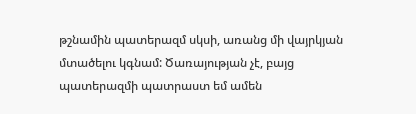թշնամին պատերազմ սկսի, առանց մի վայրկյան մտածելու կգնամ: Ծառայության չէ, բայց պատերազմի պատրաստ եմ ամեն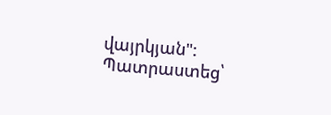վայրկյան":
Պատրաստեց՝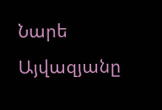Նարե Այվազյանը